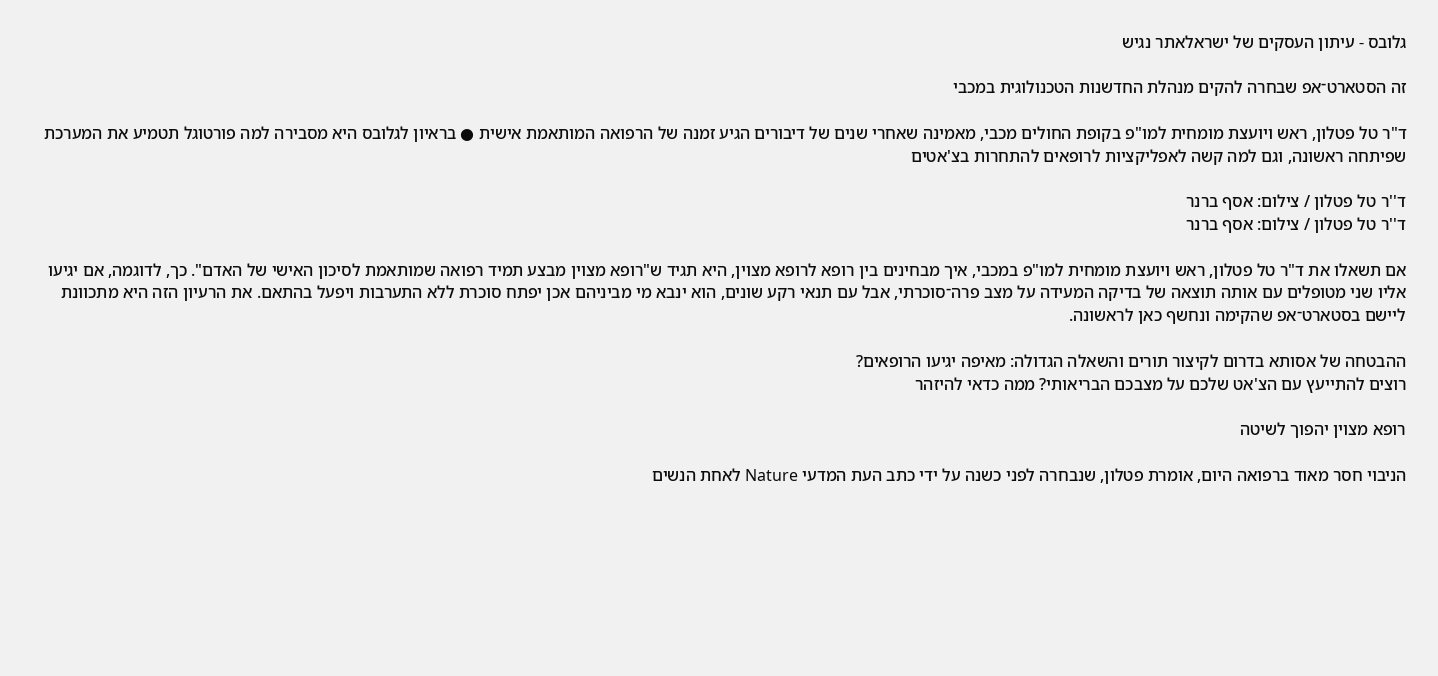גלובס - עיתון העסקים של ישראלאתר נגיש

זה הסטארט־אפ שבחרה להקים מנהלת החדשנות הטכנולוגית במכבי

ד"ר טל פטלון, ראש ויועצת מומחית למו"פ בקופת החולים מכבי, מאמינה שאחרי שנים של דיבורים הגיע זמנה של הרפואה המותאמת אישית ● בראיון לגלובס היא מסבירה למה פורטוגל תטמיע את המערכת שפיתחה ראשונה, וגם למה קשה לאפליקציות לרופאים להתחרות בצ'אטים

ד''ר טל פטלון / צילום: אסף ברנר
ד''ר טל פטלון / צילום: אסף ברנר

אם תשאלו את ד"ר טל פטלון, ראש ויועצת מומחית למו"פ במכבי, איך מבחינים בין רופא לרופא מצוין, היא תגיד ש"רופא מצוין מבצע תמיד רפואה שמותאמת לסיכון האישי של האדם". כך, לדוגמה, אם יגיעו אליו שני מטופלים עם אותה תוצאה של בדיקה המעידה על מצב פרה־סוכרתי, אבל עם תנאי רקע שונים, הוא ינבא מי מביניהם אכן יפתח סוכרת ללא התערבות ויפעל בהתאם. את הרעיון הזה היא מתכוונת ליישם בסטארט־אפ שהקימה ונחשף כאן לראשונה.

ההבטחה של אסותא בדרום לקיצור תורים והשאלה הגדולה: מאיפה יגיעו הרופאים?
רוצים להתייעץ עם הצ'אט שלכם על מצבכם הבריאותי? ממה כדאי להיזהר

רופא מצוין יהפוך לשיטה

הניבוי חסר מאוד ברפואה היום, אומרת פטלון, שנבחרה לפני כשנה על ידי כתב העת המדעי Nature לאחת הנשים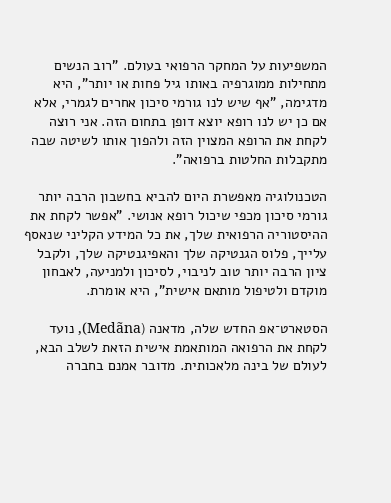המשפיעות על המחקר הרפואי בעולם. "רוב הנשים מתחילות ממוגרפיה באותו גיל פחות או יותר", היא מדגימה, "אף שיש לנו גורמי סיכון אחרים לגמרי, אלא אם כן יש לנו רופא יוצא דופן בתחום הזה. אני רוצה לקחת את הרופא המצוין הזה ולהפוך אותו לשיטה שבה מתקבלות החלטות ברפואה".

הטכנולוגיה מאפשרת היום להביא בחשבון הרבה יותר גורמי סיכון מכפי שיכול רופא אנושי. "אפשר לקחת את ההיסטוריה הרפואית שלך, את כל המידע הקליני שנאסף עלייך, פלוס הגנטיקה שלך והאפיגנטיקה שלך, ולקבל ציון הרבה יותר טוב לניבוי, לסיכון ולמניעה, לאבחון מוקדם ולטיפול מותאם אישית", היא אומרת.

הסטארט־אפ החדש שלה, מדאנה (Medãna), נועד לקחת את הרפואה המותאמת אישית הזאת לשלב הבא, לעולם של בינה מלאכותית. מדובר אמנם בחברה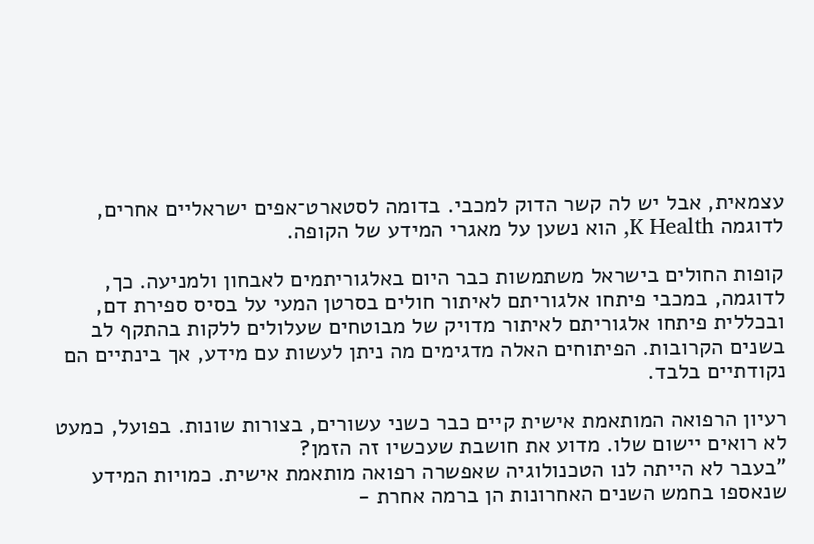עצמאית, אבל יש לה קשר הדוק למכבי. בדומה לסטארט־אפים ישראליים אחרים, לדוגמה K Health, הוא נשען על מאגרי המידע של הקופה.

קופות החולים בישראל משתמשות כבר היום באלגוריתמים לאבחון ולמניעה. כך, לדוגמה, במכבי פיתחו אלגוריתם לאיתור חולים בסרטן המעי על בסיס ספירת דם, ובכללית פיתחו אלגוריתם לאיתור מדויק של מבוטחים שעלולים ללקות בהתקף לב בשנים הקרובות. הפיתוחים האלה מדגימים מה ניתן לעשות עם מידע, אך בינתיים הם נקודתיים בלבד.

רעיון הרפואה המותאמת אישית קיים כבר כשני עשורים, בצורות שונות. בפועל, כמעט לא רואים יישום שלו. מדוע את חושבת שעכשיו זה הזמן?
"בעבר לא הייתה לנו הטכנולוגיה שאפשרה רפואה מותאמת אישית. כמויות המידע שנאספו בחמש השנים האחרונות הן ברמה אחרת -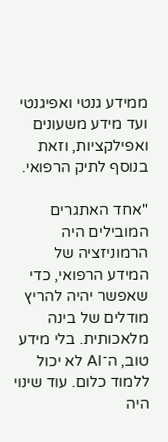ממידע גנטי ואפיגנטי ועד מידע משעונים ואפילקציות, וזאת בנוסף לתיק הרפואי.

"אחד האתגרים המובילים היה הרמוניזציה של המידע הרפואי, כדי שאפשר יהיה להריץ מודלים של בינה מלאכותית. בלי מידע טוב, ה־AI לא יכול ללמוד כלום. עוד שינוי היה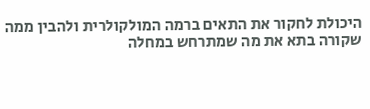היכולת לחקור את התאים ברמה המולקולרית ולהבין ממה שקורה בתא את מה שמתרחש במחלה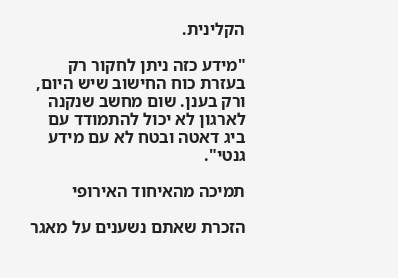הקלינית.

"מידע כזה ניתן לחקור רק בעזרת כוח החישוב שיש היום, ורק בענן. שום מחשב שנקנה לארגון לא יכול להתמודד עם ביג דאטה ובטח לא עם מידע גנטי".

תמיכה מהאיחוד האירופי

הזכרת שאתם נשענים על מאגר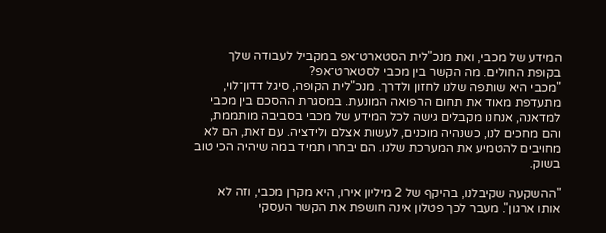המידע של מכבי, ואת מנכ"לית הסטארט־אפ במקביל לעבודה שלך בקופת החולים. מה הקשר בין מכבי לסטארט־אפ?
"מכבי היא שותפה שלנו לחזון ולדרך. מנכ"לית הקופה, סיגל דדון־לוי, מתעדפת מאוד את תחום הרפואה המונעת. במסגרת ההסכם בין מכבי למדאנה, אנחנו מקבלים גישה לכל המידע של מכבי בסביבה מותממת, והם מחכים לנו, כשנהיה מוכנים, לעשות אצלם ולידציה. עם זאת, הם לא מחויבים להטמיע את המערכת שלנו. הם יבחרו תמיד במה שיהיה הכי טוב בשוק.

"ההשקעה שקיבלנו, בהיקף של 2 מיליון אירו, היא מקרן מכבי, וזה לא אותו ארגון". מעבר לכך פטלון אינה חושפת את הקשר העסקי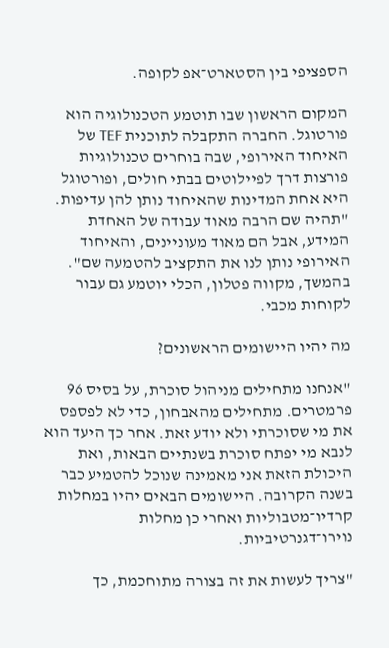הספציפי בין הסטארט־אפ לקופה.

המקום הראשון שבו תוטמע הטכנולוגיה הוא פורטוגל. החברה התקבלה לתוכנית TEF של האיחוד האירופי, שבה בוחרים טכנולוגיות פורצות דרך לפיילוטים בבתי חולים, ופורטוגל היא אחת המדינות שהאיחוד נותן להן עדיפות. "תהיה שם הרבה מאוד עבודה של האחדת המידע, אבל הם מאוד מעוניינים, והאיחוד האירופי נותן לנו את התקציב להטמעה שם". בהמשך, מקווה פטלון, הכלי יוטמע גם עבור לקוחות מכבי.

מה יהיו היישומים הראשונים?

"אנחנו מתחילים מניהול סוכרת, על בסיס 96 פרמטרים. מתחילים מהאבחון, כדי לא לפספס את מי שסוכרתי ולא יודע זאת. אחר כך היעד הוא לנבא מי יפתח סוכרת בשנתיים הבאות, ואת היכולת הזאת אני מאמינה שנוכל להטמיע כבר בשנה הקרובה. היישומים הבאים יהיו במחלות קרדיו־מטבוליות ואחרי כן מחלות נוירו־דגנרטיביות.

"צריך לעשות את זה בצורה מתוחכמת, כך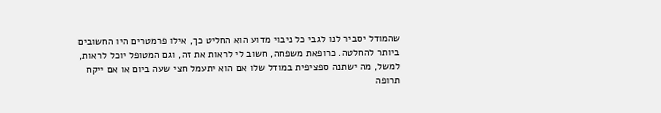שהמודל יסביר לנו לגבי כל ניבוי מדוע הוא החליט כך, אילו פרמטרים היו החשובים ביותר להחלטה. כרופאת משפחה, חשוב לי לראות את זה, וגם המטופל יוכל לראות, למשל, מה ישתנה ספציפית במודל שלו אם הוא יתעמל חצי שעה ביום או אם ייקח תרופה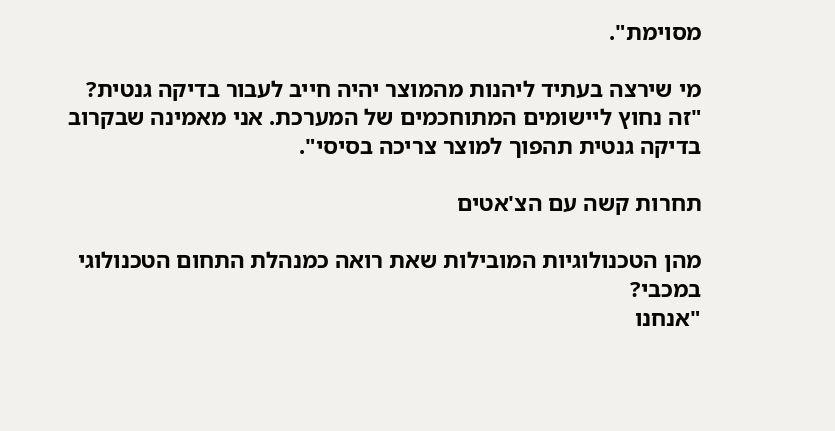מסוימת".

מי שירצה בעתיד ליהנות מהמוצר יהיה חייב לעבור בדיקה גנטית?
"זה נחוץ ליישומים המתוחכמים של המערכת. אני מאמינה שבקרוב בדיקה גנטית תהפוך למוצר צריכה בסיסי".

תחרות קשה עם הצ'אטים

מהן הטכנולוגיות המובילות שאת רואה כמנהלת התחום הטכנולוגי במכבי?
"אנחנו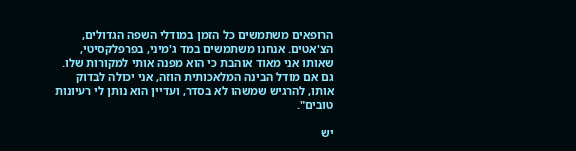הרופאים משתמשים כל הזמן במודלי השפה הגדולים, הצ'אטים. אנחנו משתמשים במד ג'מיני, בפרפלקסיטי, שאותו אני מאוד אוהבת כי הוא מפנה אותי למקורות שלו. גם אם מודל הבינה המלאכותית הוזה, אני יכולה לבדוק אותו, להרגיש שמשהו לא בסדר, ועדיין הוא נותן לי רעיונות טובים".

יש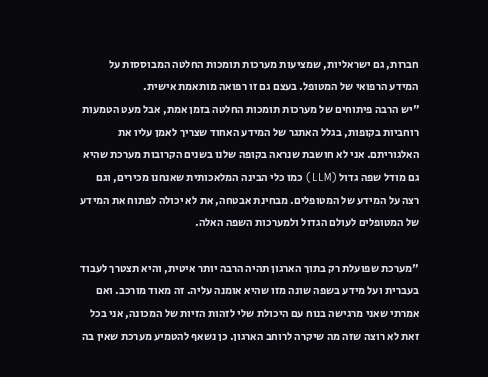חברות, גם ישראליות, שמציעות מערכות תומכות החלטה המבוססות על המידע הרפואי של המטופל. בעצם גם זו רפואה מותאמת אישית.
"יש הרבה פיתוחים של מערכות תומכות החלטה בזמן אמת, אבל מעט הטמעות רוחביות בקופות, בגלל האתגר של המידע האחוד שצריך לאמן עליו את האלגוריתם. אני לא חושבת שנראה בקופה שלנו בשנים הקרובות מערכת שהיא גם מודל שפה גדול (LLM) כמו כלי הבינה המלאכותית שאנחנו מכירים, וגם רצה על המידע של המטופלים. מבחינת אבטחה, את לא יכולה לפתוח את המידע של המטופלים לעולם הגדול ולמערכות השפה האלה.

"מערכת שפועלת רק בתוך הארגון תהיה הרבה יותר איטית, והיא תצטרך לעבוד בעברית ועל מידע בשפה שונה מזו שהיא אומנה עליה. זה מאוד מורכב. ואם אמרתי שאני מרגישה בנוח עם היכולת שלי לזהות הזיות של המכונה, אני בכל זאת לא רוצה שזה מה שיקרה לרוחב הארגון. כן נשאף להטמיע מערכת שאין בה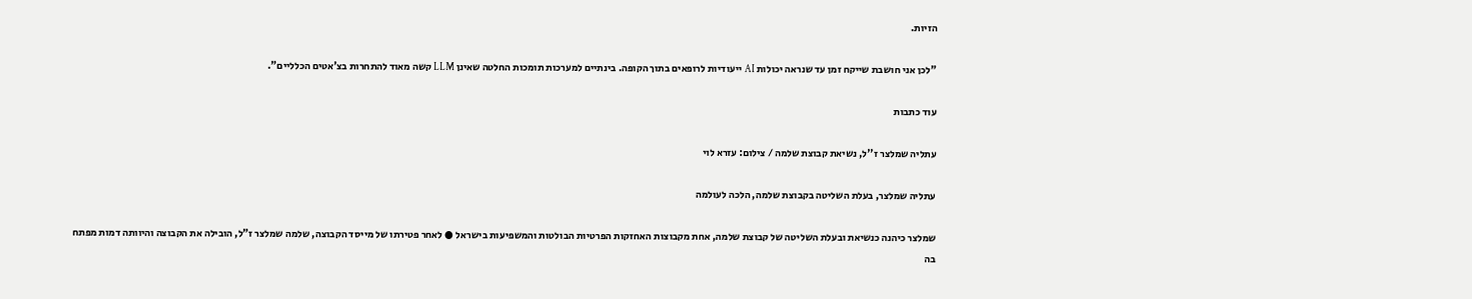הזיות.

"לכן אני חושבת שייקח זמן עד שנראה יכולות AI ייעודיות לרופאים בתוך הקופה. בינתיים למערכות תומכות החלטה שאינן LLM קשה מאוד להתחרות בצ'אטים הכלליים".

עוד כתבות

עתליה שמלצר ז''ל, נשיאת קבוצת שלמה / צילום: עזרא לוי

עתליה שמלצר, בעלת השליטה בקבוצת שלמה, הלכה לעולמה

שמלצר כיהנה כנשיאת ובעלת השליטה של קבוצת שלמה, אחת מקבוצות האחזקות הפרטיות הבולטות והמשפיעות בישראל ● לאחר פטירתו של מייסד הקבוצה, שלמה שמלצר ז"ל, הובילה את הקבוצה והיוותה דמות מפתח בה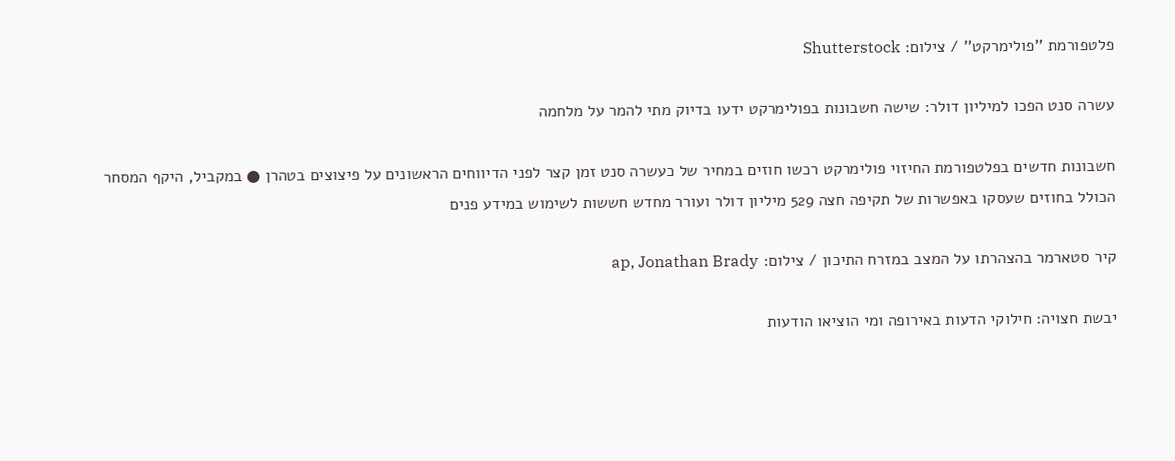פלטפורמת ''פולימרקט'' / צילום: Shutterstock

עשרה סנט הפכו למיליון דולר: שישה חשבונות בפולימרקט ידעו בדיוק מתי להמר על מלחמה

חשבונות חדשים בפלטפורמת החיזוי פולימרקט רכשו חוזים במחיר של כעשרה סנט זמן קצר לפני הדיווחים הראשונים על פיצוצים בטהרן ● במקביל, היקף המסחר הכולל בחוזים שעסקו באפשרות של תקיפה חצה 529 מיליון דולר ועורר מחדש חששות לשימוש במידע פנים

קיר סטארמר בהצהרתו על המצב במזרח התיכון / צילום: ap, Jonathan Brady

יבשת חצויה: חילוקי הדעות באירופה ומי הוציאו הודעות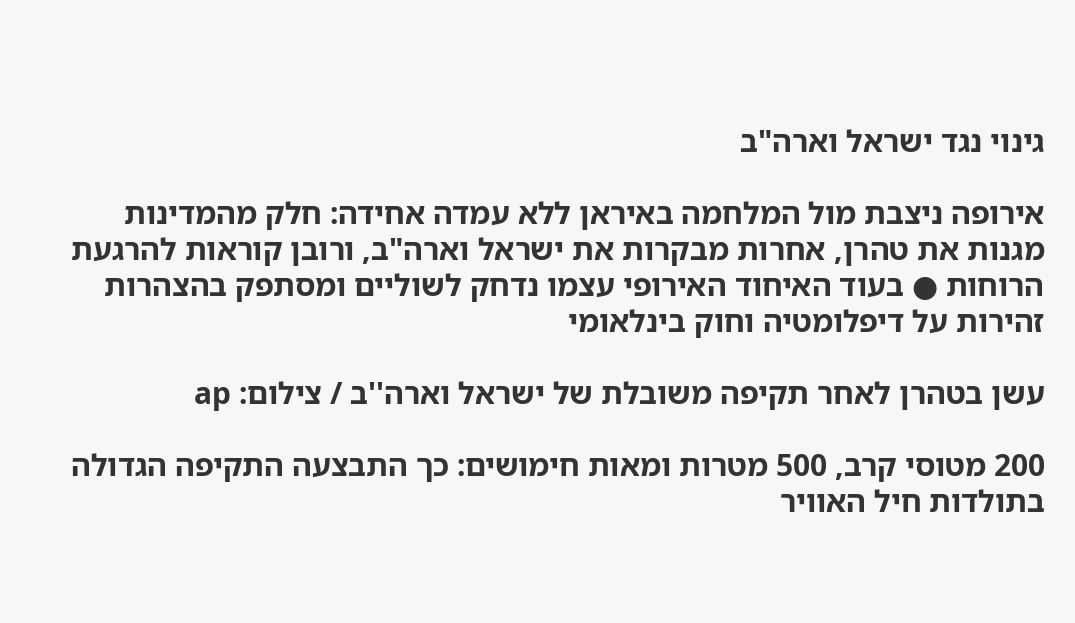גינוי נגד ישראל וארה"ב

אירופה ניצבת מול המלחמה באיראן ללא עמדה אחידה: חלק מהמדינות מגנות את טהרן, אחרות מבקרות את ישראל וארה"ב, ורובן קוראות להרגעת הרוחות ● בעוד האיחוד האירופי עצמו נדחק לשוליים ומסתפק בהצהרות זהירות על דיפלומטיה וחוק בינלאומי

עשן בטהרן לאחר תקיפה משובלת של ישראל וארה''ב / צילום: ap

200 מטוסי קרב, 500 מטרות ומאות חימושים: כך התבצעה התקיפה הגדולה בתולדות חיל האוויר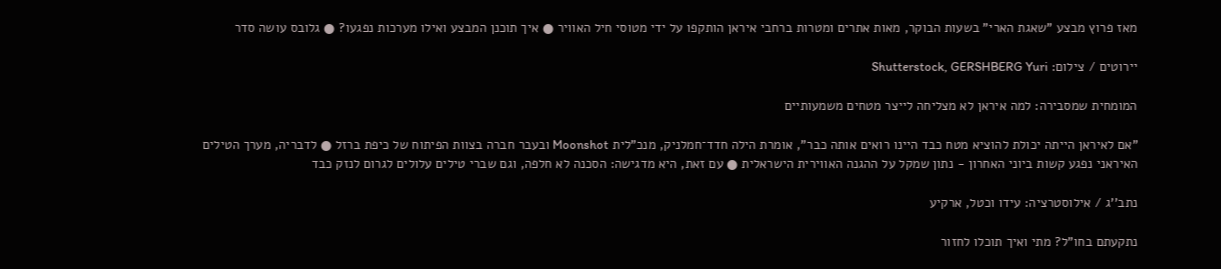מאז פרוץ מבצע "שאגת הארי" בשעות הבוקר, מאות אתרים ומטרות ברחבי איראן הותקפו על ידי מטוסי חיל האוויר ● איך תוכנן המבצע ואילו מערכות נפגעו? ● גלובס עושה סדר

יירוטים / צילום: Shutterstock, GERSHBERG Yuri

המומחית שמסבירה: למה איראן לא מצליחה לייצר מטחים משמעותיים

"אם לאיראן הייתה יכולת להוציא מטח כבד היינו רואים אותה כבר", אומרת הילה חדד־חמלניק, מנכ"לית Moonshot ובעבר חברה בצוות הפיתוח של כיפת ברזל ● לדבריה, מערך הטילים האיראני נפגע קשות ביוני האחרון - נתון שמקל על ההגנה האווירית הישראלית ● עם זאת, היא מדגישה: הסכנה לא חלפה, וגם שברי טילים עלולים לגרום לנזק כבד

נתב''ג / אילוסטרציה: עידו וכטל, ארקיע

נתקעתם בחו"ל? מתי ואיך תוכלו לחזור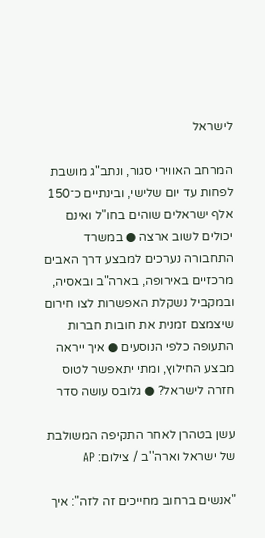לישראל

המרחב האווירי סגור, ונתב"ג מושבת לפחות עד יום שלישי, ובינתיים כ־150 אלף ישראלים שוהים בחו"ל ואינם יכולים לשוב ארצה ● במשרד התחבורה נערכים למבצע דרך האבים מרכזיים באירופה, בארה"ב ובאסיה, ובמקביל נשקלת האפשרות לצו חירום שיצמצם זמנית את חובות חברות התעופה כלפי הנוסעים ● איך ייראה מבצע החילוץ, ומתי יתאפשר לטוס חזרה לישראל? ● גלובס עושה סדר

עשן בטהרן לאחר התקיפה המשולבת של ישראל וארה''ב / צילום: AP

"אנשים ברחוב מחייכים זה לזה": איך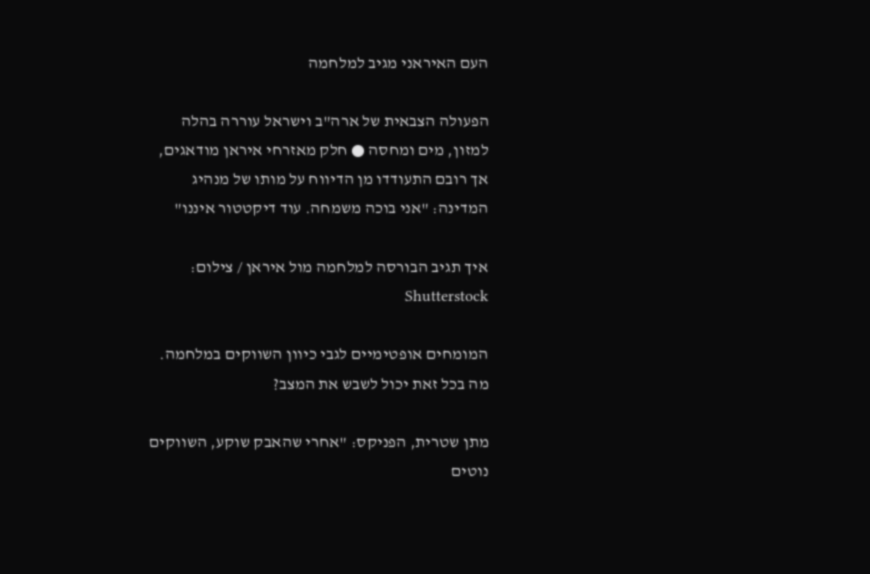העם האיראני מגיב למלחמה

הפעולה הצבאית של ארה"ב וישראל עוררה בהלה למזון, מים ומחסה ● חלק מאזרחי איראן מודאגים, אך רובם התעודדו מן הדיווח על מותו של מנהיג המדינה: "אני בוכה משמחה. עוד דיקטטור איננו"

איך תגיב הבורסה למלחמה מול איראן / צילום: Shutterstock

המומחים אופטימיים לגבי כיוון השווקים במלחמה. מה בכל זאת יכול לשבש את המצב?

מתן שטרית, הפניקס: "אחרי שהאבק שוקע, השווקים נוטים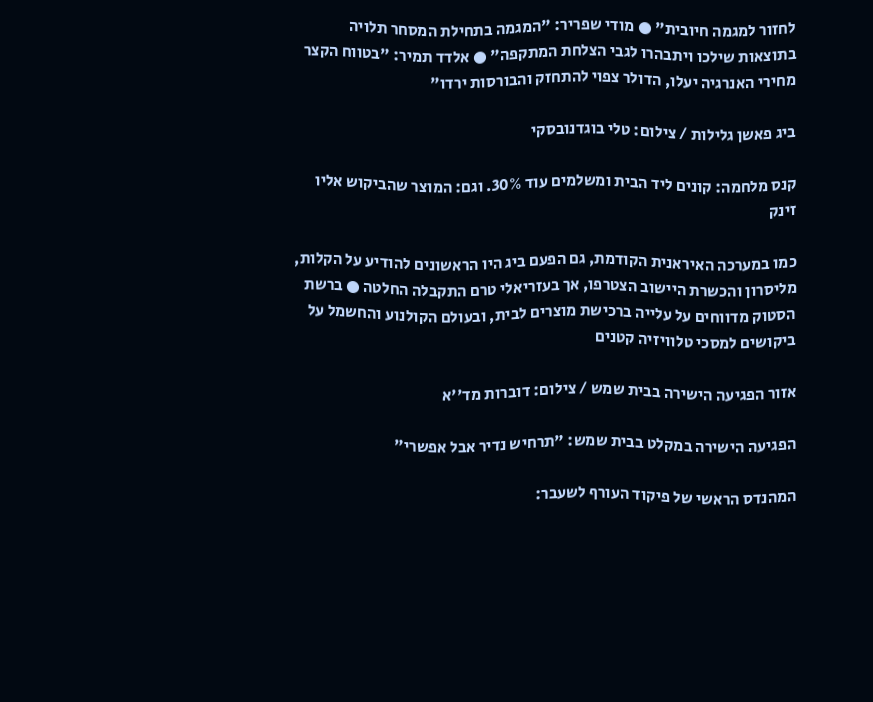לחזור למגמה חיובית" ● מודי שפריר: "המגמה בתחילת המסחר תלויה בתוצאות שילכו ויתבהרו לגבי הצלחת המתקפה" ● אלדד תמיר: "בטווח הקצר מחירי האנרגיה יעלו, הדולר צפוי להתחזק והבורסות ירדו"

ביג פאשן גלילות / צילום: טלי בוגדנובסקי

קנס מלחמה: קונים ליד הבית ומשלמים עוד 30%. וגם: המוצר שהביקוש אליו זינק

כמו במערכה האיראנית הקודמת, גם הפעם ביג היו הראשונים להודיע על הקלות, מליסרון והכשרת היישוב הצטרפו, אך בעזריאלי טרם התקבלה החלטה ● ברשת הסטוק מדווחים על עלייה ברכישת מוצרים לבית, ובעולם הקולנוע והחשמל על ביקושים למסכי טלוויזיה קטנים

אזור הפגיעה הישירה בבית שמש / צילום: דוברות מד''א

הפגיעה הישירה במקלט בבית שמש: "תרחיש נדיר אבל אפשרי"

המהנדס הראשי של פיקוד העורף לשעבר: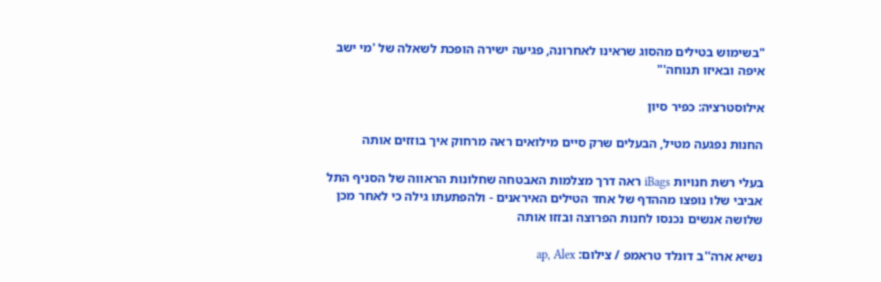"בשימוש בטילים מהסוג שראינו לאחרונה, פגיעה ישירה הופכת לשאלה של 'מי ישב איפה ובאיזו תנוחה'"

אילוסטרציה: כפיר סיון

החנות נפגעה מטיל, הבעלים שרק סיים מילואים ראה מרחוק איך בוזזים אותה

בעלי רשת חנויות iBags ראה דרך מצלמות האבטחה שחלונות הראווה של הסניף התל אביבי שלו נופצו מההדף של אחד הטילים האיראנים - ולהפתעתו גילה כי לאחר מכן שלושה אנשים נכנסו לחנות הפרוצה ובזזו אותה

נשיא ארה''ב דונלד טראמפ / צילום: ap, Alex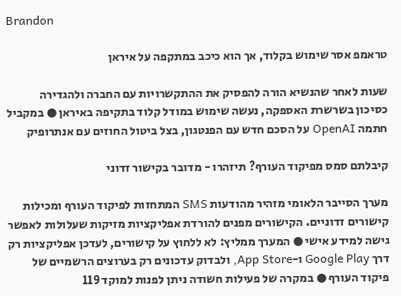Brandon

טראמפ אסר שימוש בקלוד, אך הוא כיכב במתקפה על איראן

שעות לאחר שהנשיא הורה להפסיק את ההתקשרויות עם החברה ולהגדירה כסיכון בשרשרת האספקה, נעשה שימוש במודל קלוד בתקיפה באיראן ● במקביל חתמה OpenAI על הסכם חדש עם הפנטגון, בצל ביטול החוזים עם אנתרופיק

קיבלתם סמס מפיקוד העורף? תיזהרו - מדובר בקישור זדוני

מערך הסייבר הלאומי מזהיר מהודעות SMS המתחזות לפיקוד העורף ומכילות קישורים זדוניים. הקישורים מפנים להורדת אפליקציות מזיקות שעלולות לאפשר גישה למידע אישי ● המערך ממליץ: לא ללחוץ על קישורים, לעדכן אפליקציות רק דרך Google Play ו-App Store, ולבדוק עדכונים רק בערוצים הרשמיים של פיקוד העורף ● במקרה של פעילות חשודה ניתן לפנות למוקד 119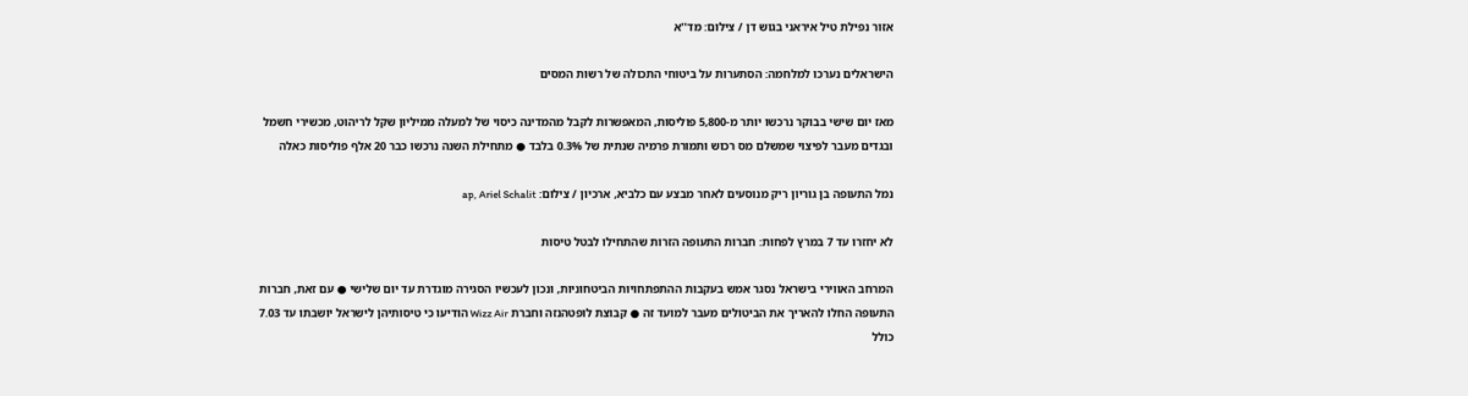אזור נפילת טיל איראני בגוש דן / צילום: מד''א

הישראלים נערכו למלחמה: הסתערות על ביטוחי התכולה של רשות המסים

מאז יום שישי בבוקר נרכשו יותר מ-5,800 פוליסות, המאפשרות לקבל מהמדינה כיסוי של למעלה ממיליון שקל לריהוט, מכשירי חשמל ובגדים מעבר לפיצוי שמשלם מס רכוש ותמורת פרמיה שנתית של 0.3% בלבד ● מתחילת השנה נרכשו כבר 20 אלף פוליסות כאלה

נמל התעופה בן גוריון ריק מנוסעים לאחר מבצע עם כלביא, ארכיון / צילום: ap, Ariel Schalit

לא יחזרו עד 7 במרץ לפחות: חברות התעופה הזרות שהתחילו לבטל טיסות

המרחב האווירי בישראל נסגר אמש בעקבות ההתפתחויות הביטחוניות, ונכון לעכשיו הסגירה מוגדרת עד יום שלישי ● עם זאת, חברות התעופה החלו להאריך את הביטולים מעבר למועד זה ● קבוצת לופטהנזה וחברת Wizz Air הודיעו כי טיסותיהן לישראל יושבתו עד 7.03 כולל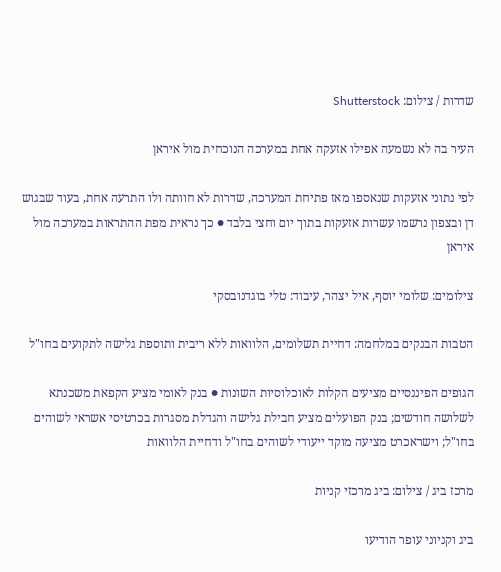שדרות / צילום: Shutterstock

העיר בה לא נשמעה אפילו אזעקה אחת במערכה הנוכחית מול איראן

לפי נתוני אזעקות שנאספו מאז פתיחת המערכה, שדרות לא חוותה ולו התרעה אחת, בעוד שבגוש דן ובצפון נרשמו עשרות אזעקות בתוך יום וחצי בלבד ● כך נראית מפת ההתראות במערכה מול איראן

צילומים: שלומי יוסף, איל יצהר, עיבוד: טלי בוגדנובסקי

הטבות הבנקים במלחמה: דחיית תשלומים, הלוואות ללא ריבית ותוספת גלישה לתקועים בחו"ל

הגופים הפיננסיים מציעים הקלות לאוכלוסיות השונות ● בנק לאומי מציע הקפאת משכנתא לשלושה חודשים; בנק הפועלים מציע חבילת גלישה והגדלת מסגרות בכרטיסי אשראי לשוהים בחו"ל; וישראכרט מציעה מוקד ייעודי לשוהים בחו"ל ודחיית הלוואות

מרכז ביג / צילום: ביג מרכזי קניות

ביג וקניוני עופר הודיעו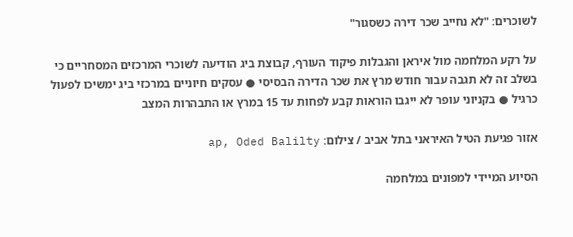לשוכרים: "לא נחייב שכר דירה כשסגור"

על רקע המלחמה מול איראן והגבלות פיקוד העורף, קבוצת ביג הודיעה לשוכרי המרכזים המסחריים כי בשלב זה לא תגבה עבור חודש מרץ את שכר הדירה הבסיסי ● עסקים חיוניים במרכזי ביג ימשיכו לפעול כרגיל ● בקניוני עופר לא ייגבו הוראות קבע לפחות עד 15 במרץ או התבהרות המצב

אזור פגיעת הטיל האיראני בתל אביב / צילום: ap, Oded Balilty

הסיוע המיידי למפונים במלחמה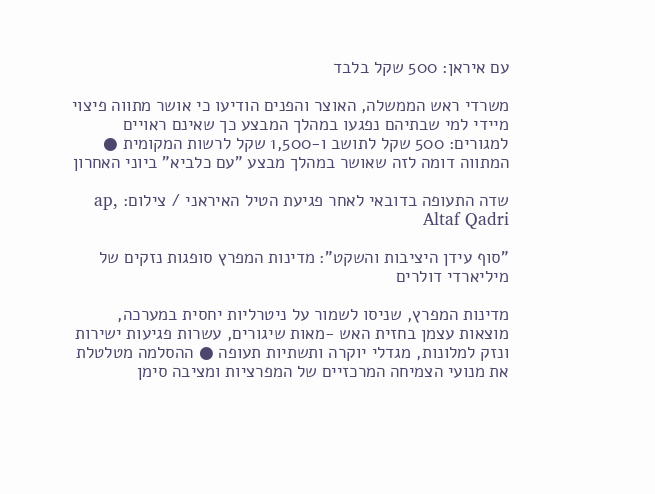עם איראן: 500 שקל בלבד

משרדי ראש הממשלה, האוצר והפנים הודיעו כי אושר מתווה פיצוי מיידי למי שבתיהם נפגעו במהלך המבצע כך שאינם ראויים למגורים: 500 שקל לתושב ו-1,500 שקל לרשות המקומית ● המתווה דומה לזה שאושר במהלך מבצע "עם כלביא" ביוני האחרון

שדה התעופה בדובאי לאחר פגיעת הטיל האיראני / צילום: ap, Altaf Qadri

"סוף עידן היציבות והשקט": מדינות המפרץ סופגות נזקים של מיליארדי דולרים

מדינות המפרץ, שניסו לשמור על ניטרליות יחסית במערכה, מוצאות עצמן בחזית האש -מאות שיגורים, עשרות פגיעות ישירות ונזק למלונות, מגדלי יוקרה ותשתיות תעופה ● ההסלמה מטלטלת את מנועי הצמיחה המרכזיים של המפרציות ומציבה סימן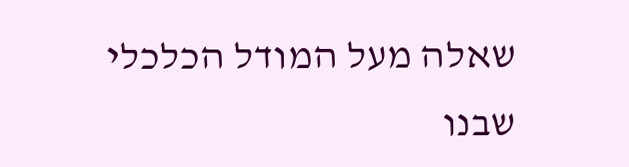שאלה מעל המודל הכלכלי שבנו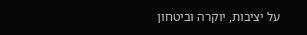על יציבות, יוקרה וביטחון